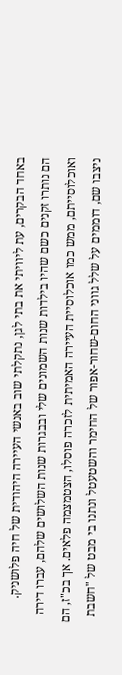באחד הבקרים, עת ליוויתי את בתי לגן, נתקלתי שוב באנשי העיירה היהודית של חיה פלושניק.
הם נותרו זקנים כשם שהיו בילדות שנות השמונים שלי ובבגרות שנות השלושים שלהם, עברו דירה ואוכלוסייתם, ממש כמו אוכלוסיית העיירה האמיתית לזכרה פוסלו, הצטמצמה פלאים. אך בכ"ז, הם ניצבו שם, דוממים על שלל גווני החום-שחור-אפור של החימר והשטעטל ונתנו בי מבט של "חשבת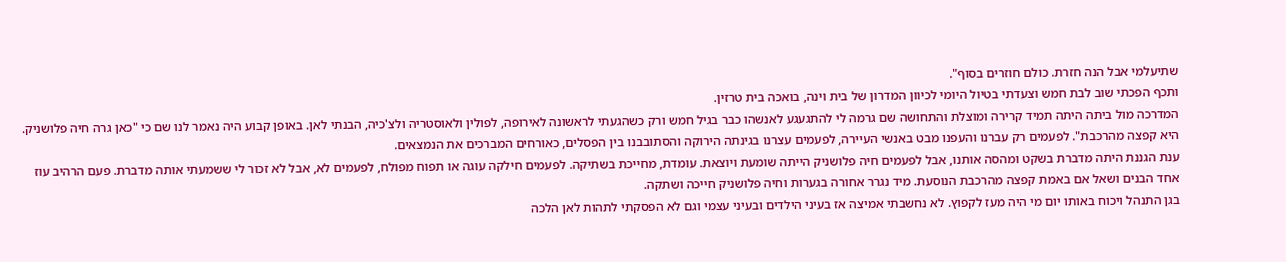שתיעלמי אבל הנה חזרת. כולם חוזרים בסוף".
ותכף הפכתי שוב לבת חמש וצעדתי בטיול היומי לכיוון המדרון של בית וינה, בואכה בית טרזין.
המדרכה מול ביתה היתה תמיד קרירה ומוצלת והתחושה שם גרמה לי להתגעגע לאנשהו כבר בגיל חמש ורק כשהגעתי לראשונה לאירופה, לפולין ולאוסטריה ולצ'כיה, הבנתי לאן. באופן קבוע היה נאמר לנו שם כי "כאן גרה חיה פלושניק. היא קפצה מהרכבת". לפעמים רק עברנו והעפנו מבט באנשי העיירה, לפעמים עצרנו בגינתה הירוקה והסתובבנו בין הפסלים, כאורחים המברכים את הנמצאים.
ענת הגננת היתה מדברת בשקט ומהסה אותנו, אבל לפעמים חיה פלושניק הייתה שומעת ויוצאת. עומדת, מחייכת בשתיקה. לפעמים חילקה עוגה או תפוח מפולח, לפעמים לא, אבל לא זכור לי ששמעתי אותה מדברת. פעם הרהיב עוז אחד הבנים ושאל אם באמת קפצה מהרכבת הנוסעת. מיד נגרר אחורה בגערות וחיה פלושניק חייכה ושתקה.
בגן התנהל ויכוח באותו יום מי היה מעז לקפוץ. לא נחשבתי אמיצה אז בעיני הילדים ובעיני עצמי וגם לא הפסקתי לתהות לאן הלכה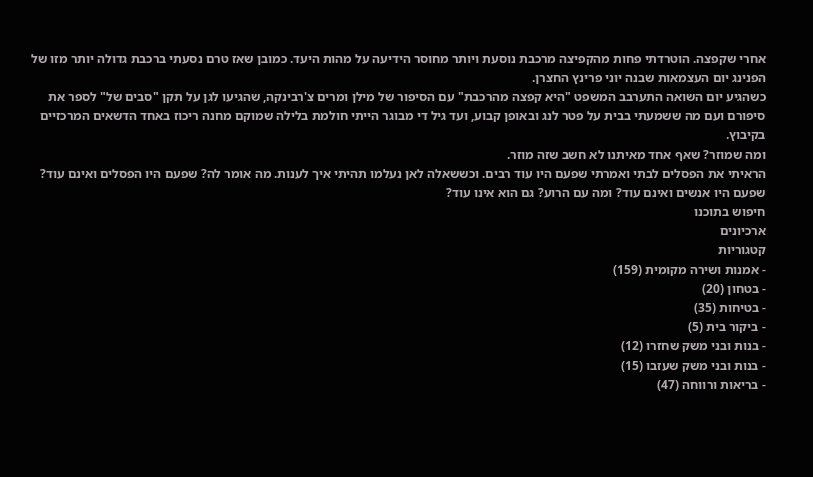אחרי שקפצה. הוטרדתי פחות מהקפיצה מרכבת נוסעת ויותר מחוסר הידיעה על מהות היעד. כמובן שאז טרם נסעתי ברכבת גדולה יותר מזו של הפנינג יום העצמאות שבנה יוני פרינץ החצרן.
כשהגיע יום השואה התערבב המשפט "היא קפצה מהרכבת" עם הסיפור של מילן ומרים צ'רבינקה, שהגיעו לגן על תקן "סבים של" לספר את סיפורם ועם מה ששמעתי בבית על פטר לנג ובאופן קבוע, ועד גיל די מבוגר הייתי חולמת בלילה שמוקם מחנה ריכוז באחד הדשאים המרכזיים בקיבוץ.
ומה שמוזר? שאף אחד מאיתנו לא חשב שזה מוזר.
הראיתי את הפסלים לבתי ואמרתי שפעם היו עוד רבים. וכששאלה לאן נעלמו תהיתי איך לענות. מה אומר לה? שפעם היו הפסלים ואינם עוד? שפעם היו אנשים ואינם עוד? ומה עם הרוע? גם הוא אינו עוד?
חיפוש בתוכנו
ארכיונים
קטגוריות
- אמנות ושירה מקומית (159)
- בטחון (20)
- בטיחות (35)
- ביקור בית (5)
- בנות ובני משק שחזרו (12)
- בנות ובני משק שעזבו (15)
- בריאות ורווחה (47)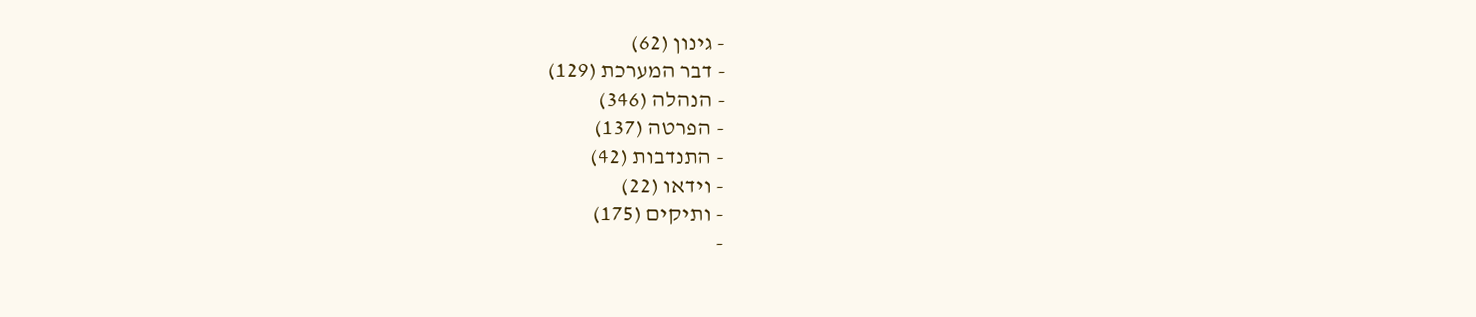- גינון (62)
- דבר המערכת (129)
- הנהלה (346)
- הפרטה (137)
- התנדבות (42)
- וידאו (22)
- ותיקים (175)
-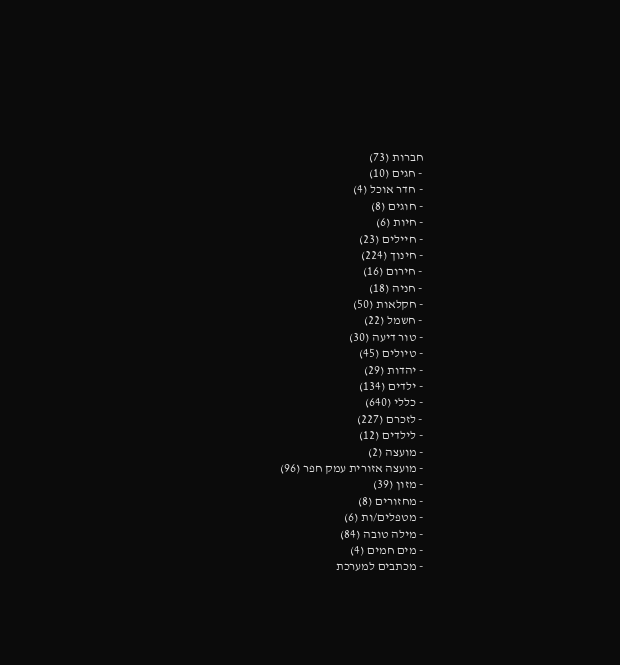חברות (73)
- חגים (10)
- חדר אוכל (4)
- חוגים (8)
- חיות (6)
- חיילים (23)
- חינוך (224)
- חירום (16)
- חניה (18)
- חקלאות (50)
- חשמל (22)
- טור דיעה (30)
- טיולים (45)
- יהדות (29)
- ילדים (134)
- כללי (640)
- לזכרם (227)
- לילדים (12)
- מועצה (2)
- מועצה אזורית עמק חפר (96)
- מזון (39)
- מחזורים (8)
- מטפלים/ות (6)
- מילה טובה (84)
- מים חמים (4)
- מכתבים למערכת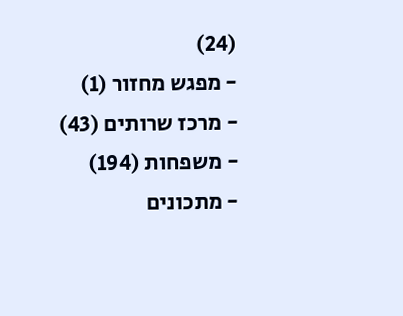(24)
- מפגש מחזור (1)
- מרכז שרותים (43)
- משפחות (194)
- מתכונים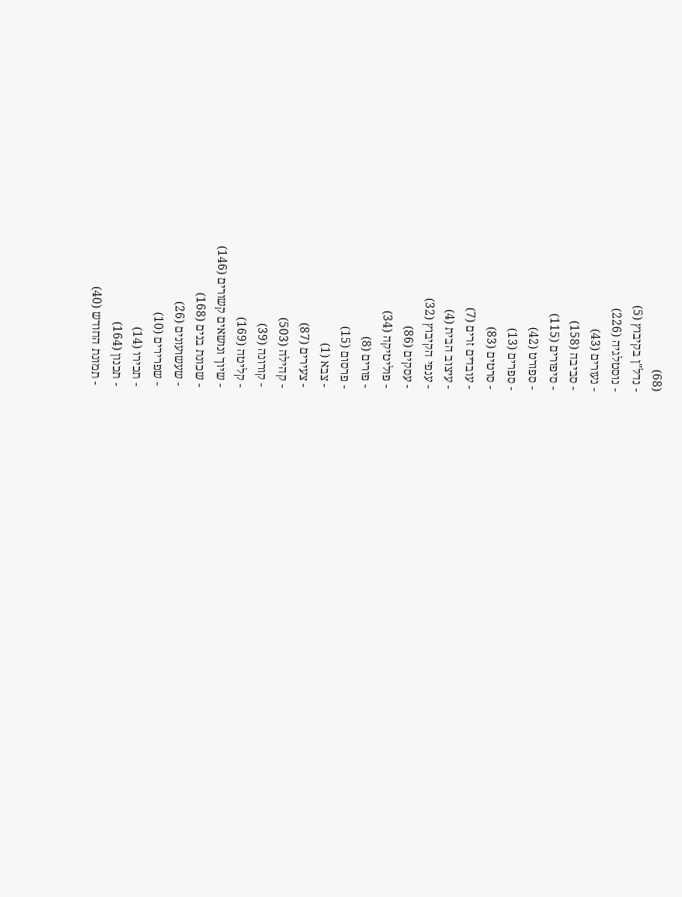(68)
- נדל"ן בקיבוץ (5)
- נוסטלגיה (226)
- נעורים (43)
- סביבה (158)
- סיפורים (115)
- ספורט (42)
- ספרים (13)
- סרטים (83)
- עובדים זרים (7)
- עיצוב הבית (4)
- ענפי הקיבוץ (32)
- עסקים (86)
- פוליטיקה (34)
- פורים (8)
- פרסום (15)
- צבא (1)
- צעירים (87)
- קהילה (503)
- קורונה (39)
- קליטה (169)
- שיוך ונושאים קשורים (146)
- שכונת בנים (168)
- שעשועונים (26)
- שפרירים (10)
- תכירו (14)
- תכנון (164)
- תמונת החודש (40)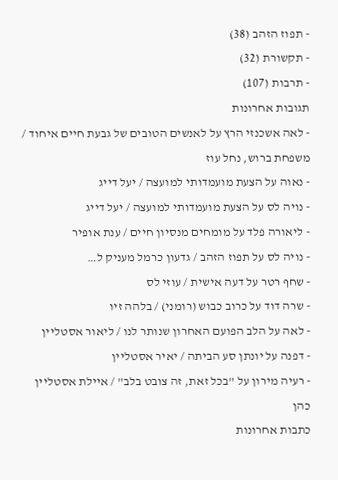- תפוז הזהב (38)
- תקשורת (32)
- תרבות (107)
תגובות אחרונות
- לאה אשכנזי הרץ על לאנשים הטובים של גבעת חיים איחוד / משפחת ברוש, נחל עוז
- נאוה על הצעת מועמדותי למועצה / יעל דייג
- נויה לס על הצעת מועמדותי למועצה / יעל דייג
- ליאורה פלד על מומחים מנסיון חיים / ענת אופיר
- נויה לס על תפוז הזהב / גדעון כרמל מעניק ל…
- שחף רטר על דעה אישית / עוזי לס
- שרה דוד על כרוב כבוש (רומני) / בלהה זיו
- לאה על הלב הפועם האחרון שנותר לנו / ליאור אסטליין
- דפנה על יונתן סע הביתה / יאיר אסטליין
- רעיה מירון על "בכל זאת, זה צובט בלב" / איילת אסטליין כהן
כתבות אחרונות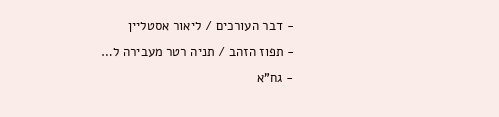- דבר העורכים / ליאור אסטליין
- תפוז הזהב / תניה רטר מעבירה ל…
- גח"א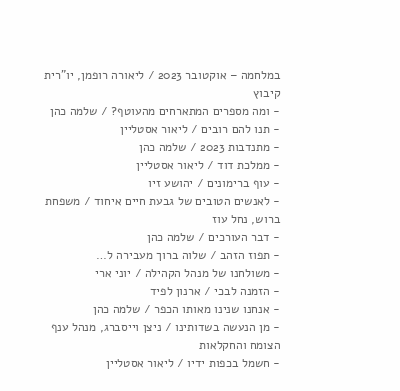במלחמה – אוקטובר 2023 / ליאורה רופמן, יו"רית קיבוץ
- ומה מספרים המתארחים מהעוטף? / שלמה כהן
- תנו להם רובים / ליאור אסטליין
- מתנדבות 2023 / שלמה כהן
- ממלכת דוד / ליאור אסטליין
- עוף ברימונים / יהושע זיו
- לאנשים הטובים של גבעת חיים איחוד / משפחת ברוש, נחל עוז
- דבר העורכים / שלמה כהן
- תפוז הזהב / שלוה ברוך מעבירה ל…
- משולחנו של מנהל הקהילה / יוני ארי
- הזמנה לבכי / ארנון לפיד
- אנחנו שנינו מאותו הכפר / שלמה כהן
- מן הנעשה בשדותינו / ניצן וייסברג, מנהל ענף הצומח והחקלאות
- חשמל בכפות ידיו / ליאור אסטליין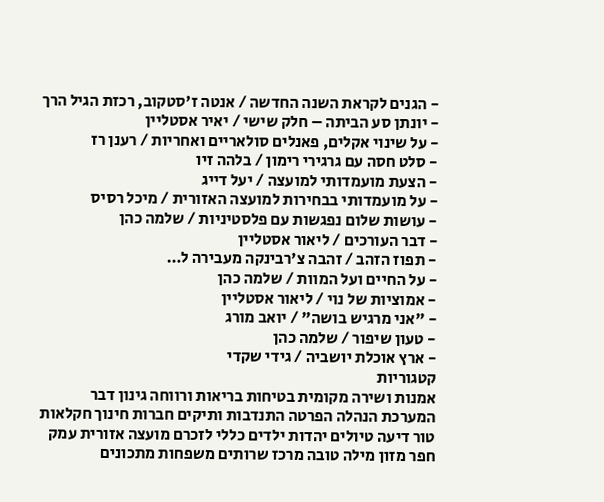- הגנים לקראת השנה החדשה / אנטה ז'סטקוב, רכזת הגיל הרך
- יונתן סע הביתה – חלק שישי / יאיר אסטליין
- על שינוי אקלים, פאנלים סולאריים ואחריות / רענן רז
- סלט חסה עם גרגירי רימון / בלהה זיו
- הצעת מועמדותי למועצה / יעל דייג
- על מועמדותי בבחירות למועצה האזורית / מיכל רסיס
- עושות שלום נפגשות עם פלסטיניות / שלמה כהן
- דבר העורכים / ליאור אסטליין
- תפוז הזהב / זהבה צ'רבינקה מעבירה ל…
- על החיים ועל המוות / שלמה כהן
- אמוציות של נוי / ליאור אסטליין
- "אני מרגיש בושה" / יואב מורג
- טעון שיפור / שלמה כהן
- ארץ אוכלת יושביה / גידי שקדי
קטגוריות
אמנות ושירה מקומית בטיחות בריאות ורווחה גינון דבר המערכת הנהלה הפרטה התנדבות ותיקים חברות חינוך חקלאות טור דיעה טיולים יהדות ילדים כללי לזכרם מועצה אזורית עמק חפר מזון מילה טובה מרכז שרותים משפחות מתכונים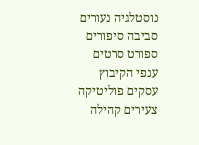נוסטלגיה נעורים סביבה סיפורים ספורט סרטים ענפי הקיבוץ עסקים פוליטיקה צעירים קהילה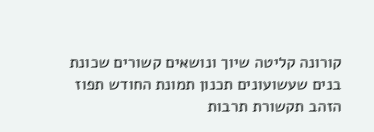קורונה קליטה שיוך ונושאים קשורים שכונת בנים שעשועונים תכנון תמונת החודש תפוז הזהב תקשורת תרבות